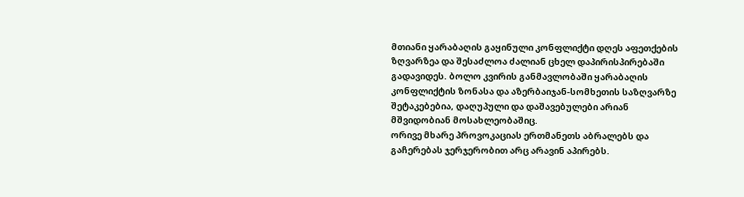მთიანი ყარაბაღის გაყინული კონფლიქტი დღეს აფეთქების ზღვარზეა და შესაძლოა ძალიან ცხელ დაპირისპირებაში გადავიდეს. ბოლო კვირის განმავლობაში ყარაბაღის კონფლიქტის ზონასა და აზერბაიჯან-სომხეთის საზღვარზე შეტაკებებია, დაღუპული და დაშავებულები არიან მშვიდობიან მოსახლეობაშიც.
ორივე მხარე პროვოკაციას ერთმანეთს აბრალებს და გაჩერებას ჯერჯერობით არც არავინ აპირებს.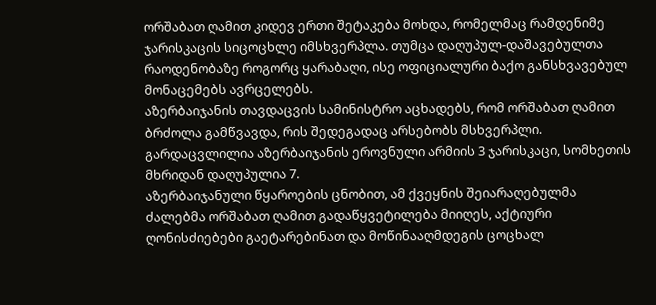ორშაბათ ღამით კიდევ ერთი შეტაკება მოხდა, რომელმაც რამდენიმე ჯარისკაცის სიცოცხლე იმსხვერპლა. თუმცა დაღუპულ-დაშავებულთა რაოდენობაზე როგორც ყარაბაღი, ისე ოფიციალური ბაქო განსხვავებულ მონაცემებს ავრცელებს.
აზერბაიჯანის თავდაცვის სამინისტრო აცხადებს, რომ ორშაბათ ღამით ბრძოლა გამწვავდა, რის შედეგადაც არსებობს მსხვერპლი. გარდაცვლილია აზერბაიჯანის ეროვნული არმიის 3 ჯარისკაცი, სომხეთის მხრიდან დაღუპულია 7.
აზერბაიჯანული წყაროების ცნობით, ამ ქვეყნის შეიარაღებულმა ძალებმა ორშაბათ ღამით გადაწყვეტილება მიიღეს, აქტიური ღონისძიებები გაეტარებინათ და მოწინააღმდეგის ცოცხალ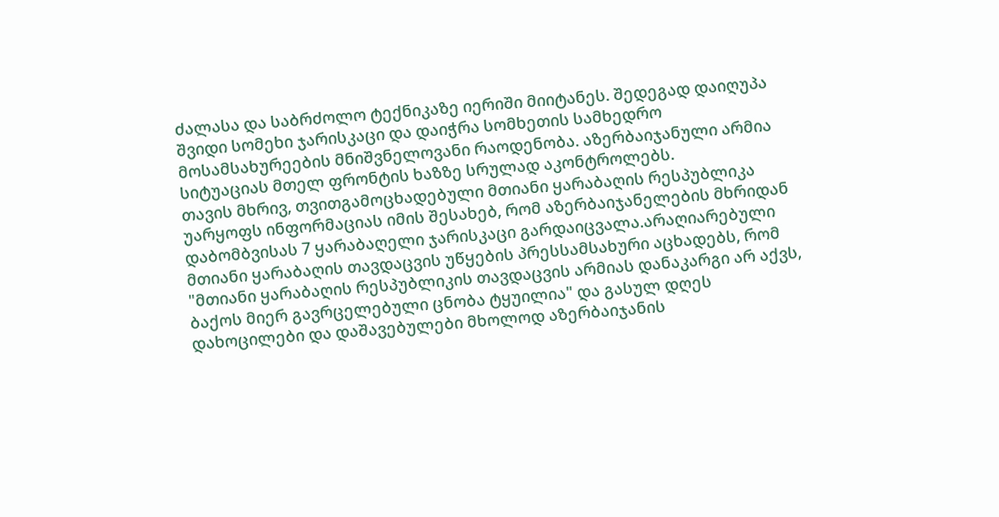ძალასა და საბრძოლო ტექნიკაზე იერიში მიიტანეს. შედეგად დაიღუპა შვიდი სომეხი ჯარისკაცი და დაიჭრა სომხეთის სამხედრო მოსამსახურეების მნიშვნელოვანი რაოდენობა. აზერბაიჯანული არმია სიტუაციას მთელ ფრონტის ხაზზე სრულად აკონტროლებს.
თავის მხრივ, თვითგამოცხადებული მთიანი ყარაბაღის რესპუბლიკა უარყოფს ინფორმაციას იმის შესახებ, რომ აზერბაიჯანელების მხრიდან დაბომბვისას 7 ყარაბაღელი ჯარისკაცი გარდაიცვალა.არაღიარებული მთიანი ყარაბაღის თავდაცვის უწყების პრესსამსახური აცხადებს, რომ "მთიანი ყარაბაღის რესპუბლიკის თავდაცვის არმიას დანაკარგი არ აქვს, ბაქოს მიერ გავრცელებული ცნობა ტყუილია" და გასულ დღეს დახოცილები და დაშავებულები მხოლოდ აზერბაიჯანის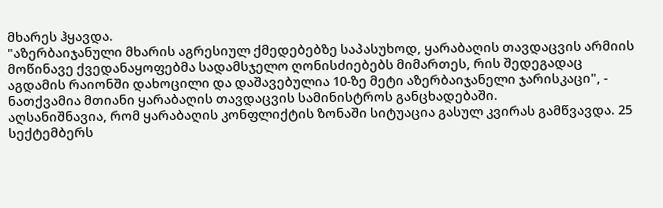მხარეს ჰყავდა.
"აზერბაიჯანული მხარის აგრესიულ ქმედებებზე საპასუხოდ, ყარაბაღის თავდაცვის არმიის მოწინავე ქვედანაყოფებმა სადამსჯელო ღონისძიებებს მიმართეს, რის შედეგადაც აგდამის რაიონში დახოცილი და დაშავებულია 10-ზე მეტი აზერბაიჯანელი ჯარისკაცი", - ნათქვამია მთიანი ყარაბაღის თავდაცვის სამინისტროს განცხადებაში.
აღსანიშნავია, რომ ყარაბაღის კონფლიქტის ზონაში სიტუაცია გასულ კვირას გამწვავდა. 25 სექტემბერს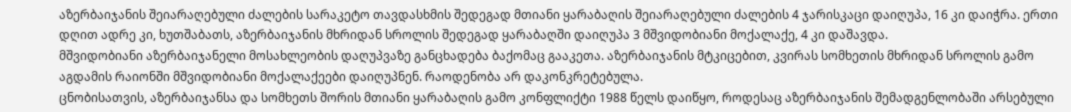აზერბაიჯანის შეიარაღებული ძალების სარაკეტო თავდასხმის შედეგად მთიანი ყარაბაღის შეიარაღებული ძალების 4 ჯარისკაცი დაიღუპა, 16 კი დაიჭრა. ერთი დღით ადრე კი, ხუთშაბათს, აზერბაიჯანის მხრიდან სროლის შედეგად ყარაბაღში დაიღუპა 3 მშვიდობიანი მოქალაქე, 4 კი დაშავდა.
მშვიდობიანი აზერბაიჯანელი მოსახლეობის დაღუპვაზე განცხადება ბაქომაც გააკეთა. აზერბაიჯანის მტკიცებით, კვირას სომხეთის მხრიდან სროლის გამო აგდამის რაიონში მშვიდობიანი მოქალაქეები დაიღუპნენ. რაოდენობა არ დაკონკრეტებულა.
ცნობისათვის, აზერბაიჯანსა და სომხეთს შორის მთიანი ყარაბაღის გამო კონფლიქტი 1988 წელს დაიწყო, როდესაც აზერბაიჯანის შემადგენლობაში არსებული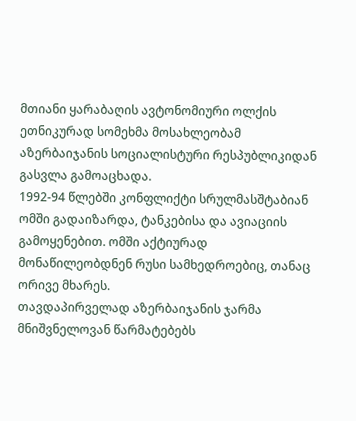მთიანი ყარაბაღის ავტონომიური ოლქის ეთნიკურად სომეხმა მოსახლეობამ აზერბაიჯანის სოციალისტური რესპუბლიკიდან გასვლა გამოაცხადა.
1992-94 წლებში კონფლიქტი სრულმასშტაბიან ომში გადაიზარდა, ტანკებისა და ავიაციის გამოყენებით. ომში აქტიურად მონაწილეობდნენ რუსი სამხედროებიც, თანაც ორივე მხარეს.
თავდაპირველად აზერბაიჯანის ჯარმა მნიშვნელოვან წარმატებებს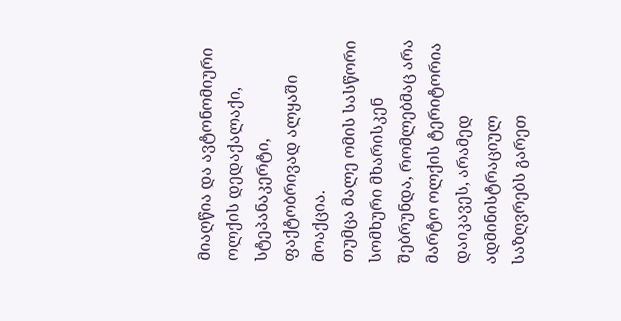მიაღწია და ავტონომიური ოლქის დედაქალაქი, სტეპანაკერტი, ფაქტობრივად ალყაში მოაქცია.
თუმცა მალე ომის სასწორი სომხური მხარისკენ შებრუნდა, რომლებმაც არა მარტო ოლქის ტერიტორია დაიკავეს, არამედ ადმინისტრაციულ საზღვრებს გარეთ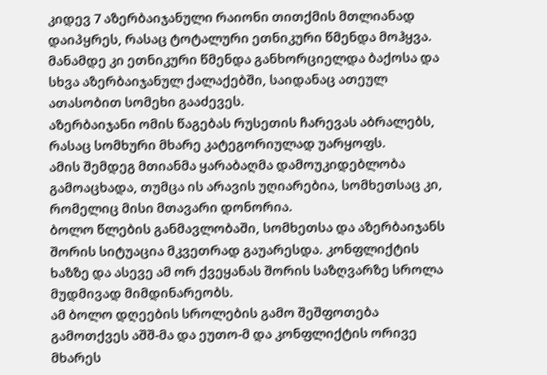კიდევ 7 აზერბაიჯანული რაიონი თითქმის მთლიანად დაიპყრეს, რასაც ტოტალური ეთნიკური წმენდა მოჰყვა.
მანამდე კი ეთნიკური წმენდა განხორციელდა ბაქოსა და სხვა აზერბაიჯანულ ქალაქებში, საიდანაც ათეულ ათასობით სომეხი გააძევეს.
აზერბაიჯანი ომის წაგებას რუსეთის ჩარევას აბრალებს, რასაც სომხური მხარე კატეგორიულად უარყოფს.
ამის შემდეგ მთიანმა ყარაბაღმა დამოუკიდებლობა გამოაცხადა, თუმცა ის არავის უღიარებია, სომხეთსაც კი, რომელიც მისი მთავარი დონორია.
ბოლო წლების განმავლობაში, სომხეთსა და აზერბაიჯანს შორის სიტუაცია მკვეთრად გაუარესდა. კონფლიქტის ხაზზე და ასევე ამ ორ ქვეყანას შორის საზღვარზე სროლა მუდმივად მიმდინარეობს.
ამ ბოლო დღეების სროლების გამო შეშფოთება გამოთქვეს აშშ-მა და ეუთო-მ და კონფლიქტის ორივე მხარეს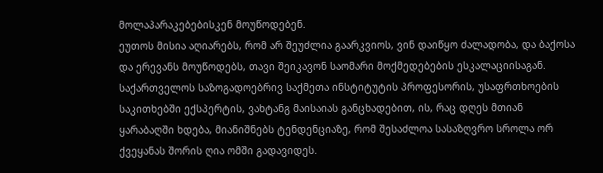მოლაპარაკებებისკენ მოუწოდებენ.
ეუთოს მისია აღიარებს, რომ არ შეუძლია გაარკვიოს, ვინ დაიწყო ძალადობა, და ბაქოსა და ერევანს მოუწოდებს, თავი შეიკავონ საომარი მოქმედებების ესკალაციისაგან.
საქართველოს საზოგადოებრივ საქმეთა ინსტიტუტის პროფესორის, უსაფრთხოების საკითხებში ექსპერტის, ვახტანგ მაისაიას განცხადებით, ის, რაც დღეს მთიან ყარაბაღში ხდება, მიანიშნებს ტენდენციაზე, რომ შესაძლოა სასაზღვრო სროლა ორ ქვეყანას შორის ღია ომში გადავიდეს.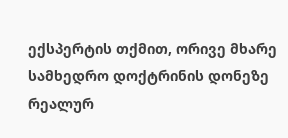ექსპერტის თქმით, ორივე მხარე სამხედრო დოქტრინის დონეზე რეალურ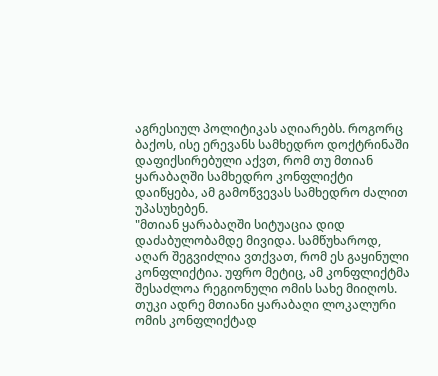აგრესიულ პოლიტიკას აღიარებს. როგორც ბაქოს, ისე ერევანს სამხედრო დოქტრინაში დაფიქსირებული აქვთ, რომ თუ მთიან ყარაბაღში სამხედრო კონფლიქტი დაიწყება, ამ გამოწვევას სამხედრო ძალით უპასუხებენ.
"მთიან ყარაბაღში სიტუაცია დიდ დაძაბულობამდე მივიდა. სამწუხაროდ, აღარ შეგვიძლია ვთქვათ, რომ ეს გაყინული კონფლიქტია. უფრო მეტიც, ამ კონფლიქტმა შესაძლოა რეგიონული ომის სახე მიიღოს. თუკი ადრე მთიანი ყარაბაღი ლოკალური ომის კონფლიქტად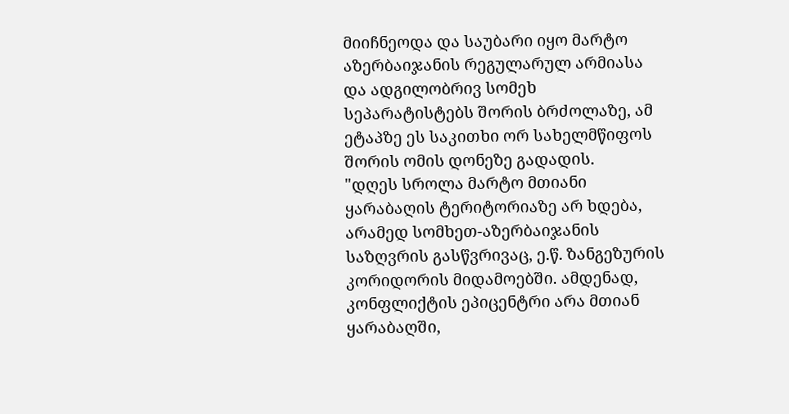მიიჩნეოდა და საუბარი იყო მარტო აზერბაიჯანის რეგულარულ არმიასა და ადგილობრივ სომეხ სეპარატისტებს შორის ბრძოლაზე, ამ ეტაპზე ეს საკითხი ორ სახელმწიფოს შორის ომის დონეზე გადადის.
"დღეს სროლა მარტო მთიანი ყარაბაღის ტერიტორიაზე არ ხდება, არამედ სომხეთ-აზერბაიჯანის საზღვრის გასწვრივაც, ე.წ. ზანგეზურის კორიდორის მიდამოებში. ამდენად, კონფლიქტის ეპიცენტრი არა მთიან ყარაბაღში,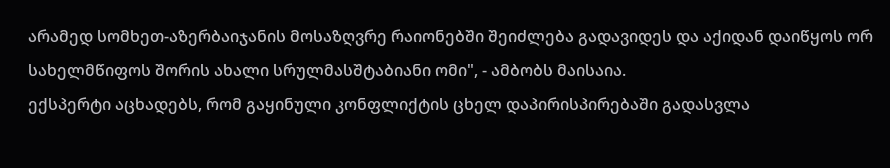არამედ სომხეთ-აზერბაიჯანის მოსაზღვრე რაიონებში შეიძლება გადავიდეს და აქიდან დაიწყოს ორ სახელმწიფოს შორის ახალი სრულმასშტაბიანი ომი", - ამბობს მაისაია.
ექსპერტი აცხადებს, რომ გაყინული კონფლიქტის ცხელ დაპირისპირებაში გადასვლა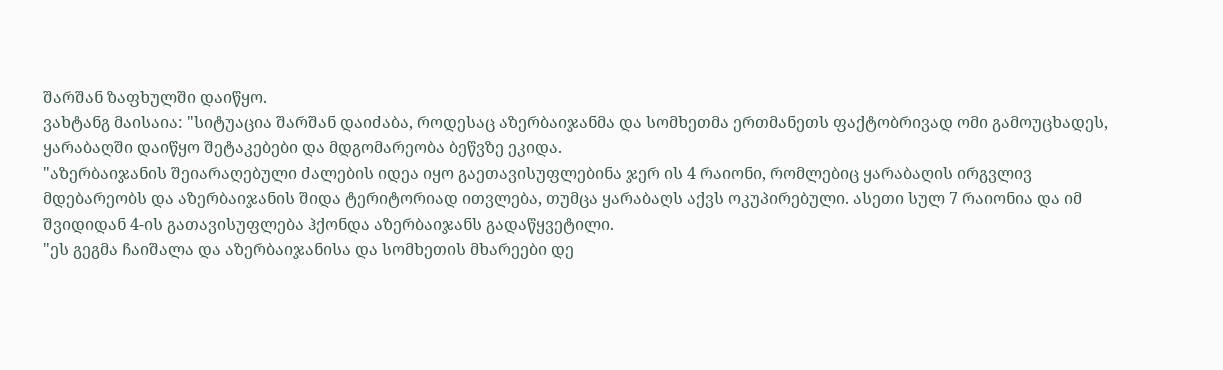შარშან ზაფხულში დაიწყო.
ვახტანგ მაისაია: "სიტუაცია შარშან დაიძაბა, როდესაც აზერბაიჯანმა და სომხეთმა ერთმანეთს ფაქტობრივად ომი გამოუცხადეს, ყარაბაღში დაიწყო შეტაკებები და მდგომარეობა ბეწვზე ეკიდა.
"აზერბაიჯანის შეიარაღებული ძალების იდეა იყო გაეთავისუფლებინა ჯერ ის 4 რაიონი, რომლებიც ყარაბაღის ირგვლივ მდებარეობს და აზერბაიჯანის შიდა ტერიტორიად ითვლება, თუმცა ყარაბაღს აქვს ოკუპირებული. ასეთი სულ 7 რაიონია და იმ შვიდიდან 4-ის გათავისუფლება ჰქონდა აზერბაიჯანს გადაწყვეტილი.
"ეს გეგმა ჩაიშალა და აზერბაიჯანისა და სომხეთის მხარეები დე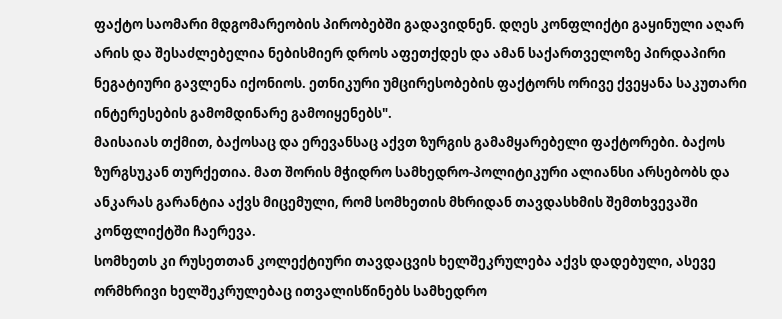ფაქტო საომარი მდგომარეობის პირობებში გადავიდნენ. დღეს კონფლიქტი გაყინული აღარ არის და შესაძლებელია ნებისმიერ დროს აფეთქდეს და ამან საქართველოზე პირდაპირი ნეგატიური გავლენა იქონიოს. ეთნიკური უმცირესობების ფაქტორს ორივე ქვეყანა საკუთარი ინტერესების გამომდინარე გამოიყენებს".
მაისაიას თქმით, ბაქოსაც და ერევანსაც აქვთ ზურგის გამამყარებელი ფაქტორები. ბაქოს ზურგსუკან თურქეთია. მათ შორის მჭიდრო სამხედრო-პოლიტიკური ალიანსი არსებობს და ანკარას გარანტია აქვს მიცემული, რომ სომხეთის მხრიდან თავდასხმის შემთხვევაში კონფლიქტში ჩაერევა.
სომხეთს კი რუსეთთან კოლექტიური თავდაცვის ხელშეკრულება აქვს დადებული, ასევე ორმხრივი ხელშეკრულებაც ითვალისწინებს სამხედრო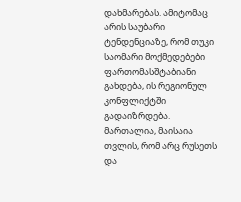დახმარებას. ამიტომაც არის საუბარი ტენდენციაზე, რომ თუკი საომარი მოქმედებები ფართომასშტაბიანი გახდება, ის რეგიონულ კონფლიქტში გადაიზრდება.
მართალია, მაისაია თვლის, რომ არც რუსეთს და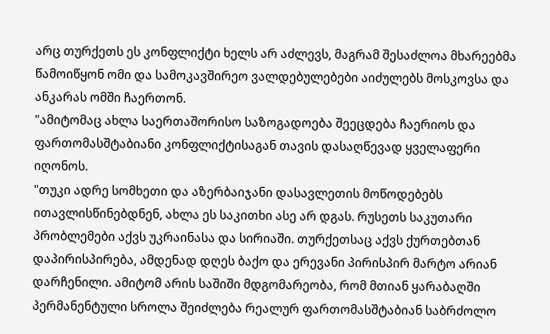არც თურქეთს ეს კონფლიქტი ხელს არ აძლევს, მაგრამ შესაძლოა მხარეებმა წამოიწყონ ომი და სამოკავშირეო ვალდებულებები აიძულებს მოსკოვსა და ანკარას ომში ჩაერთონ.
"ამიტომაც ახლა საერთაშორისო საზოგადოება შეეცდება ჩაერიოს და ფართომასშტაბიანი კონფლიქტისაგან თავის დასაღწევად ყველაფერი იღონოს.
"თუკი ადრე სომხეთი და აზერბაიჯანი დასავლეთის მოწოდებებს ითავლისწინებდნენ, ახლა ეს საკითხი ასე არ დგას. რუსეთს საკუთარი პრობლემები აქვს უკრაინასა და სირიაში. თურქეთსაც აქვს ქურთებთან დაპირისპირება, ამდენად დღეს ბაქო და ერევანი პირისპირ მარტო არიან დარჩენილი. ამიტომ არის საშიში მდგომარეობა, რომ მთიან ყარაბაღში პერმანენტული სროლა შეიძლება რეალურ ფართომასშტაბიან საბრძოლო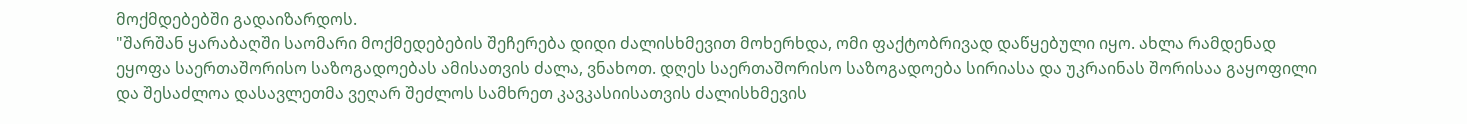მოქმდებებში გადაიზარდოს.
"შარშან ყარაბაღში საომარი მოქმედებების შეჩერება დიდი ძალისხმევით მოხერხდა, ომი ფაქტობრივად დაწყებული იყო. ახლა რამდენად ეყოფა საერთაშორისო საზოგადოებას ამისათვის ძალა, ვნახოთ. დღეს საერთაშორისო საზოგადოება სირიასა და უკრაინას შორისაა გაყოფილი და შესაძლოა დასავლეთმა ვეღარ შეძლოს სამხრეთ კავკასიისათვის ძალისხმევის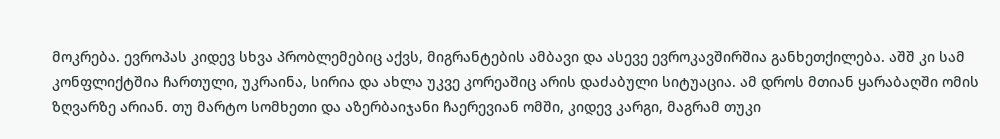მოკრება. ევროპას კიდევ სხვა პრობლემებიც აქვს, მიგრანტების ამბავი და ასევე ევროკავშირშია განხეთქილება. აშშ კი სამ კონფლიქტშია ჩართული, უკრაინა, სირია და ახლა უკვე კორეაშიც არის დაძაბული სიტუაცია. ამ დროს მთიან ყარაბაღში ომის ზღვარზე არიან. თუ მარტო სომხეთი და აზერბაიჯანი ჩაერევიან ომში, კიდევ კარგი, მაგრამ თუკი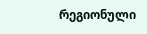რეგიონული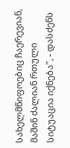სახელმწიფოებიც ჩაერევიან, მაშინ ძალიან რთული სიტუაცია იქნება", - დასძენს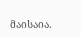მაისაია.